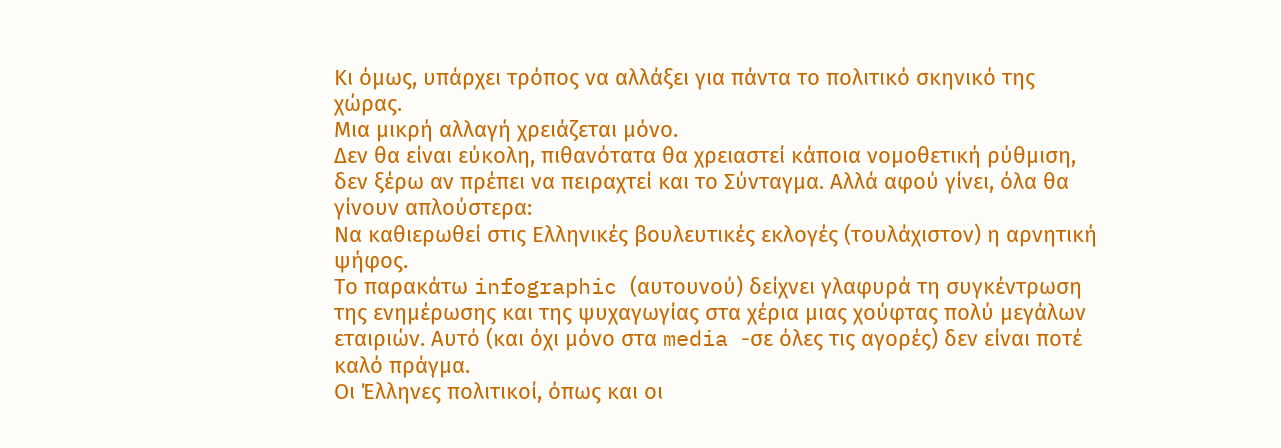Κι όμως, υπάρχει τρόπος να αλλάξει για πάντα το πολιτικό σκηνικό της χώρας.
Μια μικρή αλλαγή χρειάζεται μόνο.
Δεν θα είναι εύκολη, πιθανότατα θα χρειαστεί κάποια νομοθετική ρύθμιση, δεν ξέρω αν πρέπει να πειραχτεί και το Σύνταγμα. Αλλά αφού γίνει, όλα θα γίνουν απλούστερα:
Να καθιερωθεί στις Ελληνικές βουλευτικές εκλογές (τουλάχιστον) η αρνητική ψήφος.
Το παρακάτω infographic (αυτουνού) δείχνει γλαφυρά τη συγκέντρωση της ενημέρωσης και της ψυχαγωγίας στα χέρια μιας χούφτας πολύ μεγάλων εταιριών. Αυτό (και όχι μόνο στα media -σε όλες τις αγορές) δεν είναι ποτέ καλό πράγμα.
Οι Έλληνες πολιτικοί, όπως και οι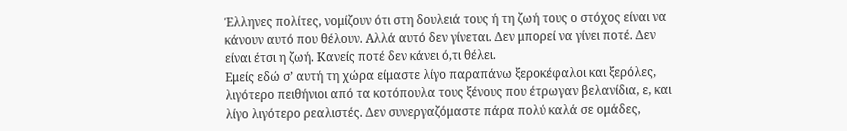Έλληνες πολίτες, νομίζουν ότι στη δουλειά τους ή τη ζωή τους ο στόχος είναι να κάνουν αυτό που θέλουν. Αλλά αυτό δεν γίνεται. Δεν μπορεί να γίνει ποτέ. Δεν είναι έτσι η ζωή. Κανείς ποτέ δεν κάνει ό,τι θέλει.
Εμείς εδώ σ’ αυτή τη χώρα είμαστε λίγο παραπάνω ξεροκέφαλοι και ξερόλες, λιγότερο πειθήνιοι από τα κοτόπουλα τους ξένους που έτρωγαν βελανίδια, ε, και λίγο λιγότερο ρεαλιστές. Δεν συνεργαζόμαστε πάρα πολύ καλά σε ομάδες,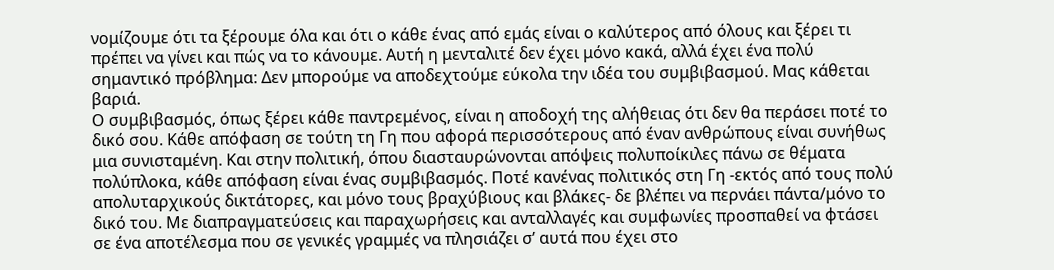νομίζουμε ότι τα ξέρουμε όλα και ότι ο κάθε ένας από εμάς είναι ο καλύτερος από όλους και ξέρει τι πρέπει να γίνει και πώς να το κάνουμε. Αυτή η μενταλιτέ δεν έχει μόνο κακά, αλλά έχει ένα πολύ σημαντικό πρόβλημα: Δεν μπορούμε να αποδεχτούμε εύκολα την ιδέα του συμβιβασμού. Μας κάθεται βαριά.
Ο συμβιβασμός, όπως ξέρει κάθε παντρεμένος, είναι η αποδοχή της αλήθειας ότι δεν θα περάσει ποτέ το δικό σου. Κάθε απόφαση σε τούτη τη Γη που αφορά περισσότερους από έναν ανθρώπους είναι συνήθως μια συνισταμένη. Και στην πολιτική, όπου διασταυρώνονται απόψεις πολυποίκιλες πάνω σε θέματα πολύπλοκα, κάθε απόφαση είναι ένας συμβιβασμός. Ποτέ κανένας πολιτικός στη Γη -εκτός από τους πολύ απολυταρχικούς δικτάτορες, και μόνο τους βραχύβιους και βλάκες- δε βλέπει να περνάει πάντα/μόνο το δικό του. Με διαπραγματεύσεις και παραχωρήσεις και ανταλλαγές και συμφωνίες προσπαθεί να φτάσει σε ένα αποτέλεσμα που σε γενικές γραμμές να πλησιάζει σ’ αυτά που έχει στο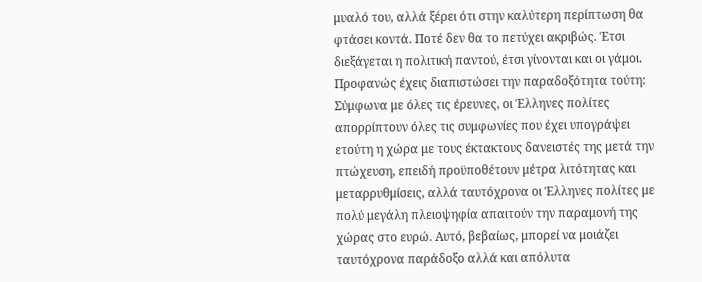μυαλό του, αλλά ξέρει ότι στην καλύτερη περίπτωση θα φτάσει κοντά. Ποτέ δεν θα το πετύχει ακριβώς. Έτσι διεξάγεται η πολιτική παντού, έτσι γίνονται και οι γάμοι.
Προφανώς έχεις διαπιστώσει την παραδοξότητα τούτη: Σύμφωνα με όλες τις έρευνες, οι Έλληνες πολίτες απορρίπτουν όλες τις συμφωνίες που έχει υπογράψει ετούτη η χώρα με τους έκτακτους δανειστές της μετά την πτώχευση, επειδή προϋποθέτουν μέτρα λιτότητας και μεταρρυθμίσεις, αλλά ταυτόχρονα οι Έλληνες πολίτες με πολύ μεγάλη πλειοψηφία απαιτούν την παραμονή της χώρας στο ευρώ. Αυτό, βεβαίως, μπορεί να μοιάζει ταυτόχρονα παράδοξο αλλά και απόλυτα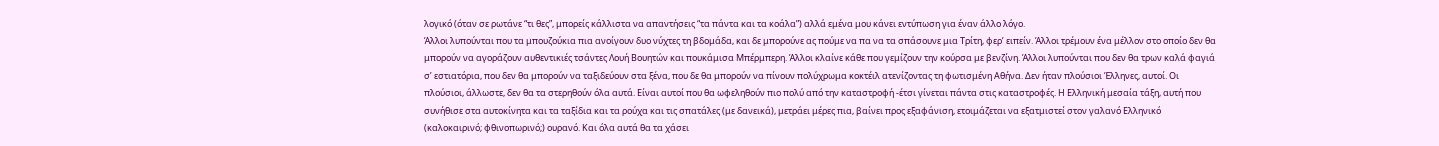λογικό (όταν σε ρωτάνε “τι θες”, μπορείς κάλλιστα να απαντήσεις “τα πάντα και τα κοάλα”) αλλά εμένα μου κάνει εντύπωση για έναν άλλο λόγο.
Άλλοι λυπούνται που τα μπουζούκια πια ανοίγουν δυο νύχτες τη βδομάδα, και δε μπορούνε ας πούμε να πα να τα σπάσουνε μια Τρίτη, φερ’ ειπείν. Άλλοι τρέμουν ένα μέλλον στο οποίο δεν θα μπορούν να αγοράζουν αυθεντικιές τσάντες Λουή Βουητών και πουκάμισα Μπέρμπερη. Άλλοι κλαίνε κάθε που γεμίζουν την κούρσα με βενζίνη. Άλλοι λυπούνται που δεν θα τρων καλά φαγιά σ’ εστιατόρια, που δεν θα μπορούν να ταξιδεύουν στα ξένα, που δε θα μπορούν να πίνουν πολύχρωμα κοκτέιλ ατενίζοντας τη φωτισμένη Αθήνα. Δεν ήταν πλούσιοι Έλληνες, αυτοί. Οι πλούσιοι, άλλωστε, δεν θα τα στερηθούν όλα αυτά. Είναι αυτοί που θα ωφεληθούν πιο πολύ από την καταστροφή -έτσι γίνεται πάντα στις καταστροφές. Η Ελληνική μεσαία τάξη, αυτή που συνήθισε στα αυτοκίνητα και τα ταξίδια και τα ρούχα και τις σπατάλες (με δανεικά), μετράει μέρες πια, βαίνει προς εξαφάνιση, ετοιμάζεται να εξατμιστεί στον γαλανό Ελληνικό (καλοκαιρινό; φθινοπωρινό;) ουρανό. Και όλα αυτά θα τα χάσει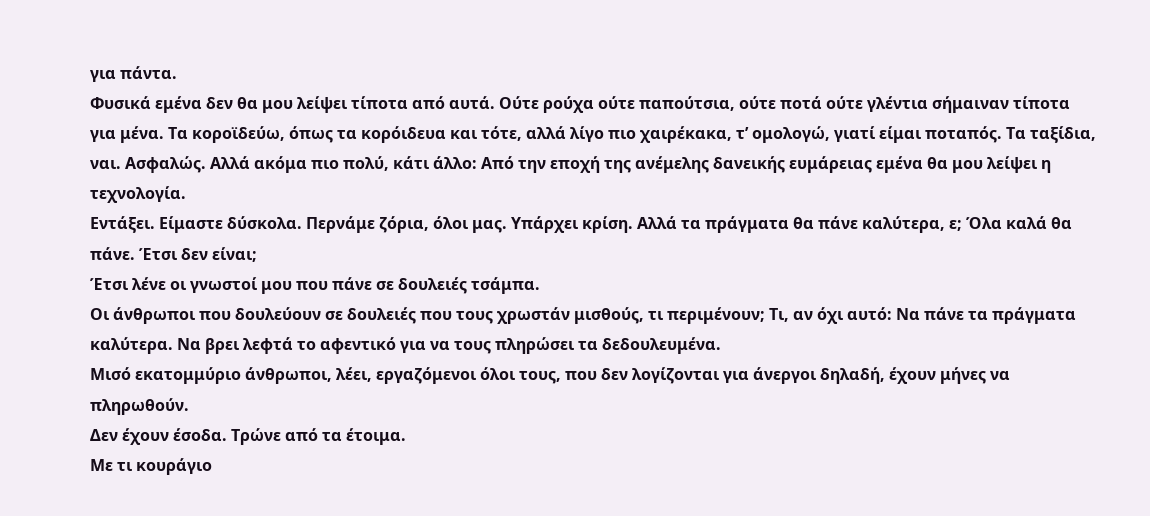για πάντα.
Φυσικά εμένα δεν θα μου λείψει τίποτα από αυτά. Ούτε ρούχα ούτε παπούτσια, ούτε ποτά ούτε γλέντια σήμαιναν τίποτα για μένα. Τα κοροϊδεύω, όπως τα κορόιδευα και τότε, αλλά λίγο πιο χαιρέκακα, τ’ ομολογώ, γιατί είμαι ποταπός. Τα ταξίδια, ναι. Ασφαλώς. Αλλά ακόμα πιο πολύ, κάτι άλλο: Από την εποχή της ανέμελης δανεικής ευμάρειας εμένα θα μου λείψει η τεχνολογία.
Εντάξει. Είμαστε δύσκολα. Περνάμε ζόρια, όλοι μας. Υπάρχει κρίση. Αλλά τα πράγματα θα πάνε καλύτερα, ε; Όλα καλά θα πάνε. Έτσι δεν είναι;
Έτσι λένε οι γνωστοί μου που πάνε σε δουλειές τσάμπα.
Οι άνθρωποι που δουλεύουν σε δουλειές που τους χρωστάν μισθούς, τι περιμένουν; Τι, αν όχι αυτό: Να πάνε τα πράγματα καλύτερα. Να βρει λεφτά το αφεντικό για να τους πληρώσει τα δεδουλευμένα.
Μισό εκατομμύριο άνθρωποι, λέει, εργαζόμενοι όλοι τους, που δεν λογίζονται για άνεργοι δηλαδή, έχουν μήνες να πληρωθούν.
Δεν έχουν έσοδα. Τρώνε από τα έτοιμα.
Με τι κουράγιο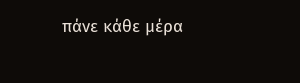πάνε κάθε μέρα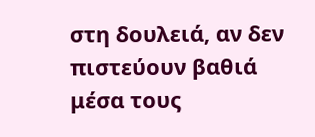στη δουλειά, αν δεν πιστεύουν βαθιά μέσα τους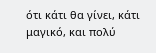ότι κάτι θα γίνει, κάτι μαγικό, και πολύ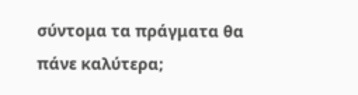σύντομα τα πράγματα θα πάνε καλύτερα;